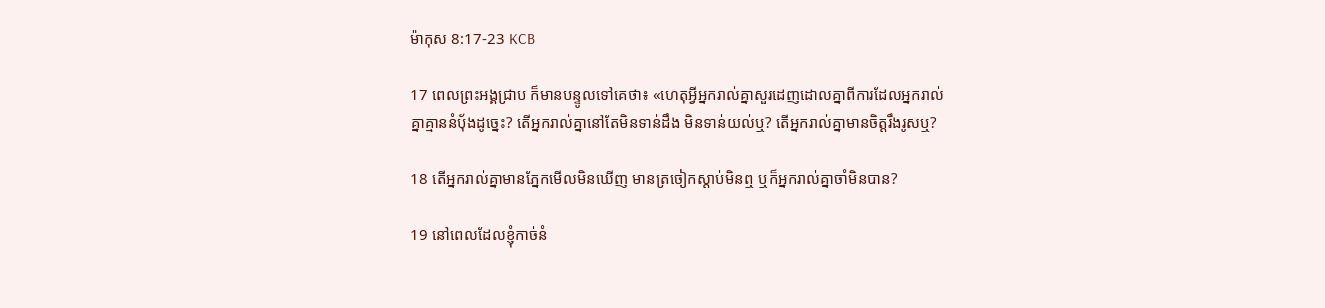ម៉ាកុស 8:17-23 KCB

17 ពេលព្រះអង្គជ្រាប ក៏មានបន្ទូលទៅគេថា៖ «ហេតុអ្វីអ្នករាល់គ្នាសួរដេញដោលគ្នាពីការដែលអ្នករាល់គ្នាគ្មាននំប៉័ងដូច្នេះ? តើអ្នករាល់គ្នានៅតែមិនទាន់ដឹង មិនទាន់យល់ឬ? តើអ្នករាល់គ្នាមានចិត្ដរឹងរូសឬ?

18 តើអ្នករាល់គ្នាមានភ្នែកមើលមិនឃើញ មានត្រចៀកស្ដាប់មិនឮ ឬក៏អ្នករាល់គ្នាចាំមិនបាន?

19 នៅពេលដែលខ្ញុំកាច់នំ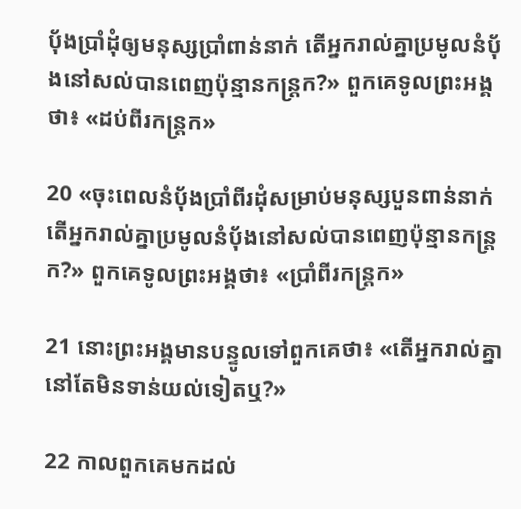ប៉័ងប្រាំដុំឲ្យមនុស្សប្រាំពាន់នាក់ តើអ្នករាល់គ្នាប្រមូលនំបុ័ងនៅសល់បានពេញប៉ុន្មានកន្ដ្រក?» ពួកគេទូលព្រះអង្គថា៖ «ដប់ពីរកន្ដ្រក»

20 «ចុះពេលនំបុ័ងប្រាំពីរដុំសម្រាប់មនុស្សបួនពាន់នាក់ តើអ្នករាល់គ្នាប្រមូលនំបុ័ងនៅសល់បានពេញប៉ុន្មានកន្ដ្រក?» ពួកគេទូលព្រះអង្គថា៖ «ប្រាំពីរកន្ដ្រក»

21 នោះព្រះអង្គមានបន្ទូលទៅពួកគេថា៖ «តើអ្នករាល់គ្នានៅតែមិនទាន់យល់ទៀតឬ?»

22 កាលពួកគេមកដល់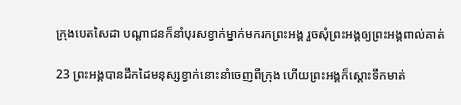ក្រុងបេតសៃដា បណ្ដាជនក៏នាំបុរសខ្វាក់ម្នាក់មករកព្រះអង្គ រួចសុំព្រះអង្គឲ្យព្រះអង្គពាល់គាត់

23 ព្រះអង្គបានដឹកដៃមនុស្សខ្វាក់នោះនាំចេញពីក្រុង ហើយព្រះអង្គក៏ស្ដោះទឹកមាត់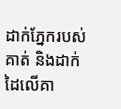ដាក់ភ្នែករបស់គាត់ និងដាក់ដៃលើគា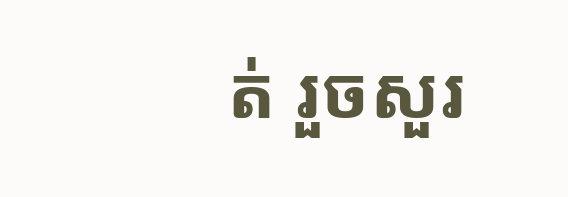ត់ រួចសួរ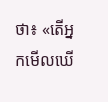ថា៖ «តើអ្នកមើលឃើ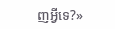ញអ្វីទេ?»